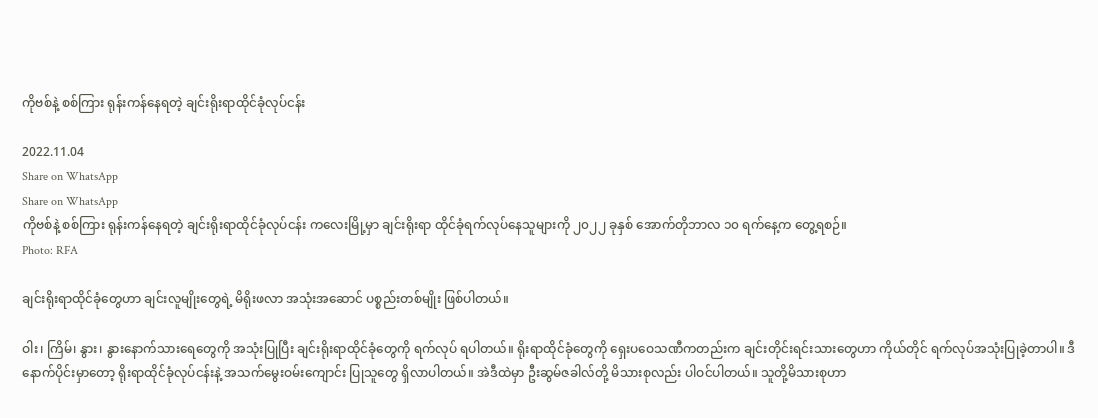ကိုဗစ်နဲ့ စစ်ကြား ရုန်းကန်နေရတဲ့ ချင်းရိုးရာထိုင်ခုံလုပ်ငန်း

2022.11.04
Share on WhatsApp
Share on WhatsApp
ကိုဗစ်နဲ့ စစ်ကြား ရုန်းကန်နေရတဲ့ ချင်းရိုးရာထိုင်ခုံလုပ်ငန်း ကလေးမြို့မှာ ချင်းရိုးရာ ထိုင်ခုံရက်လုပ်နေသူများကို ၂၀၂၂ ခုနှစ် အောက်တိုဘာလ ၁၀ ရက်နေ့က တွေ့ရစဉ်။
Photo: RFA

ချင်းရိုးရာထိုင်ခုံတွေဟာ ချင်းလူမျိုးတွေရဲ့ မိရိုးဖလာ အသုံးအဆောင် ပစ္စည်းတစ်မျိုး ဖြစ်ပါတယ်။

ဝါး၊ ကြိမ်၊ နွား၊ နွားနောက်သားရေတွေကို အသုံးပြုပြီး ချင်းရိုးရာထိုင်ခုံတွေကို ရက်လုပ် ရပါတယ်။ ရိုးရာထိုင်ခုံတွေကို ရှေးပဝေသဏီကတည်းက ချင်းတိုင်းရင်းသားတွေဟာ ကိုယ်တိုင် ရက်လုပ်အသုံးပြုခဲ့တာပါ။ ဒီနောက်ပိုင်းမှာတော့ ရိုးရာထိုင်ခုံလုပ်ငန်းနဲ့ အသက်မွေးဝမ်းကျောင်း ပြုသူတွေ ရှိလာပါတယ်။ အဲဒီထဲမှာ ဦးဆွမ်ဇခါလ်တို့ မိသားစုလည်း ပါဝင်ပါတယ်။ သူတို့မိသားစုဟာ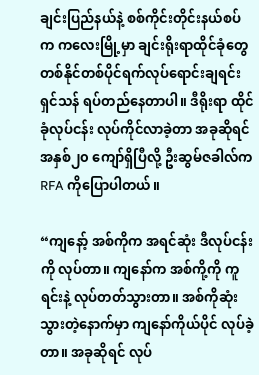ချင်းပြည်နယ်နဲ့ စစ်ကိုင်းတိုင်းနယ်စပ်က ကလေးမြို့မှာ ချင်းရိုးရာထိုင်ခုံတွေ တစ်နိုင်တစ်ပိုင်ရက်လုပ်ရောင်းချရင်း ရှင်သန် ရပ်တည်နေတာပါ။ ဒီရိုးရာ ထိုင်ခုံလုပ်ငန်း လုပ်ကိုင်လာခဲ့တာ အခုဆိုရင် အနှစ်၂၀ ကျော်ရှိပြီလို့ ဦးဆွမ်ဇခါလ်က RFA ကိုပြောပါတယ်။

“ကျနော့် အစ်ကိုက အရင်ဆုံး ဒီလုပ်ငန်းကို လုပ်တာ။ ကျနော်က အစ်ကို့ကို ကူရင်းနဲ့ လုပ်တတ်သွားတာ။ အစ်ကိုဆုံးသွားတဲ့နောက်မှာ ကျနော်ကိုယ်ပိုင် လုပ်ခဲ့တာ။ အခုဆိုရင် လုပ်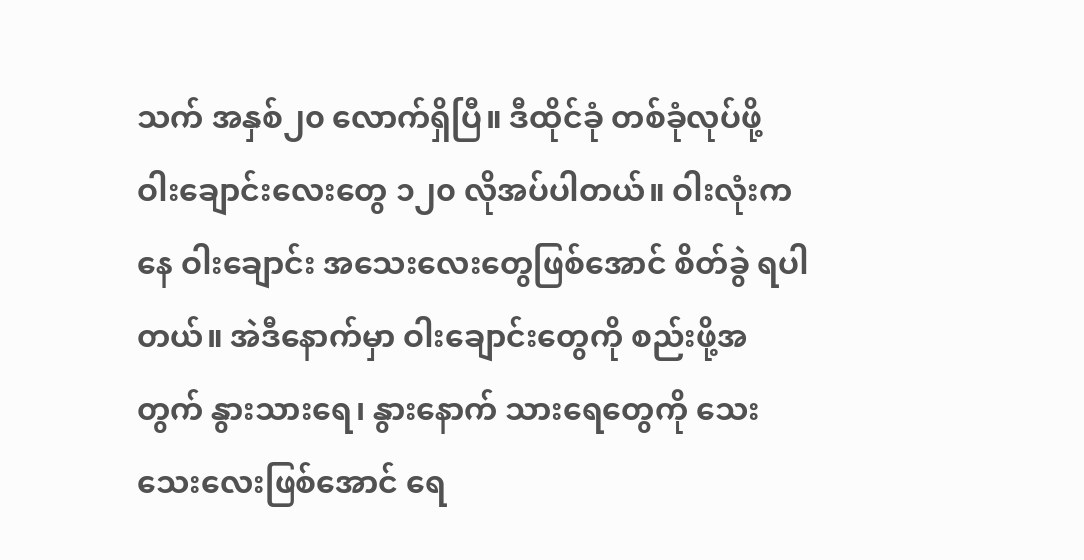သက် အနှစ်၂၀ လောက်ရှိပြီ။ ဒီထိုင်ခုံ တစ်ခုံလုပ်ဖို့ ဝါးချောင်းလေးတွေ ၁၂၀ လိုအပ်ပါတယ်။ ဝါးလုံးကနေ ဝါးချောင်း အသေးလေးတွေဖြစ်အောင် စိတ်ခွဲ ရပါတယ်။ အဲဒီနောက်မှာ ဝါးချောင်းတွေကို စည်းဖို့အတွက် နွားသားရေ၊ နွားနောက် သားရေတွေကို သေးသေးလေးဖြစ်အောင် ရေ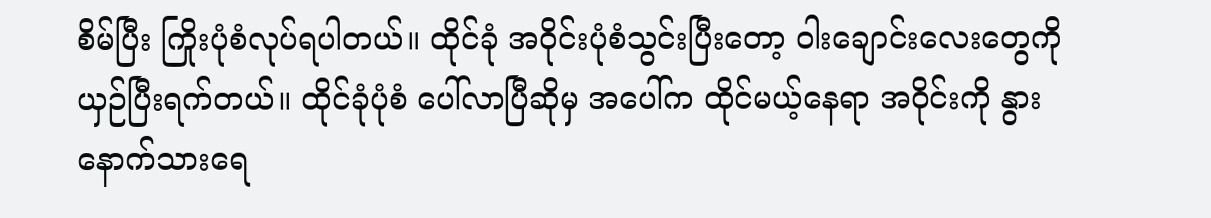စိမ်ပြီး ကြိုးပုံစံလုပ်ရပါတယ်။ ထိုင်ခုံ အဝိုင်းပုံစံသွင်းပြီးတော့ ဝါးချောင်းလေးတွေကို ယှဉ်ပြီးရက်တယ်။ ထိုင်ခုံပုံစံ ပေါ်လာပြီဆိုမှ အပေါ်က ထိုင်မယ့်နေရာ အဝိုင်းကို နွားနောက်သားရေ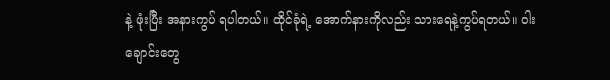နဲ့ ဖုံးပြီး အနားကွပ် ရပါတယ်။ ထိုင်ခုံရဲ့ အောက်နားကိုလည်း သားရေနဲ့ကွပ်ရတယ်။ ဝါးချောင်းတွေ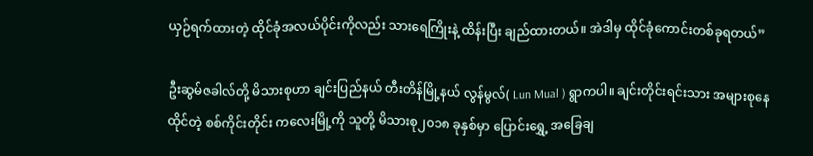ယှဉ်ရက်ထားတဲ့ ထိုင်ခုံအလယ်ပိုင်းကိုလည်း သားရေကြိုးနဲ့ ထိန်းပြီး ချည်ထားတယ်။ အဲဒါမှ ထိုင်ခုံကောင်းတစ်ခုရတယ်”

ဦးဆွမ်ဇခါလ်တို့ မိသားစုဟာ ချင်းပြည်နယ် တီးတိန်မြို့နယ် လွန်မွလ်( Lun Mual ) ရွာကပါ။ ချင်းတိုင်းရင်းသား အများစုနေထိုင်တဲ့ စစ်ကိုင်းတိုင်း ကလေးမြို့ကို သူတို့ မိသားစု၂၀၁၈ ခုနှစ်မှာ ပြောင်းရွှေ့ အခြေချ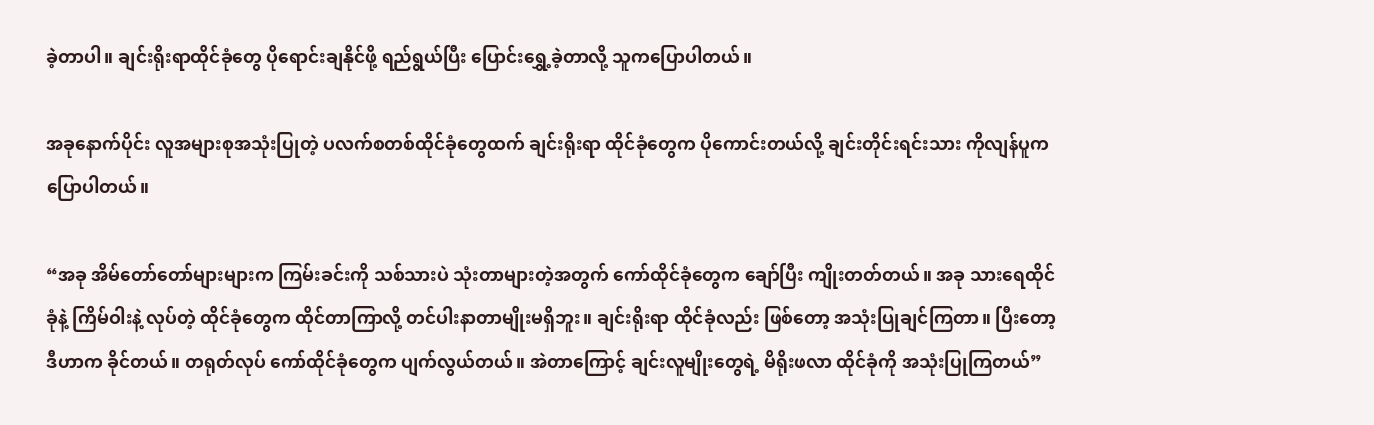ခဲ့တာပါ။ ချင်းရိုးရာထိုင်ခုံတွေ ပိုရောင်းချနိုင်ဖို့ ရည်ရွယ်ပြီး ပြောင်းရွှေ့ခဲ့တာလို့ သူကပြောပါတယ်။

အခုနောက်ပိုင်း လူအများစုအသုံးပြုတဲ့ ပလက်စတစ်ထိုင်ခုံတွေထက် ချင်းရိုးရာ ထိုင်ခုံတွေက ပိုကောင်းတယ်လို့ ချင်းတိုင်းရင်းသား ကိုလျန်ပူက ပြောပါတယ်။

“အခု အိမ်တော်တော်များများက ကြမ်းခင်းကို သစ်သားပဲ သုံးတာများတဲ့အတွက် ကော်ထိုင်ခုံတွေက ချော်ပြီး ကျိုးတတ်တယ်။ အခု သားရေထိုင်ခုံနဲ့ ကြိမ်ဝါးနဲ့ လုပ်တဲ့ ထိုင်ခုံတွေက ထိုင်တာကြာလို့ တင်ပါးနာတာမျိုးမရှိဘူး။ ချင်းရိုးရာ ထိုင်ခုံလည်း ဖြစ်တော့ အသုံးပြုချင်ကြတာ။ ပြီးတော့ ဒီဟာက ခိုင်တယ်။ တရုတ်လုပ် ကော်ထိုင်ခုံတွေက ပျက်လွယ်တယ်။ အဲတာကြောင့် ချင်းလူမျိုးတွေရဲ့ မိရိုးဖလာ ထိုင်ခုံကို အသုံးပြုကြတယ်”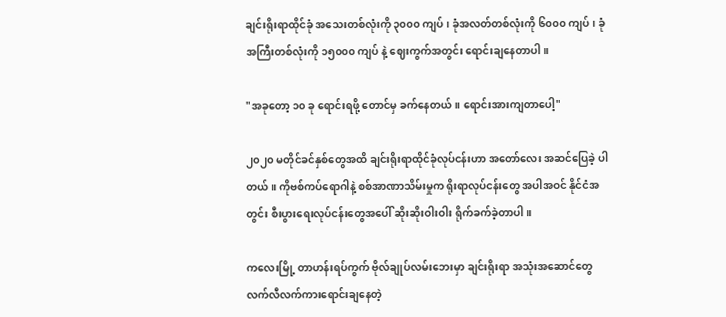ချင်းရိုးရာထိုင်ခုံ အသေးတစ်လုံးကို ၃၀၀၀ ကျပ်၊ ခုံအလတ်တစ်လုံးကို ၆၀၀၀ ကျပ်၊ ခုံအကြီးတစ်လုံးကို ၁၅၀၀၀ ကျပ် နဲ့ ဈေးကွက်အတွင်း ရောင်းချနေတာပါ။

"အခုတော့ ၁၀ ခု ရောင်းရဖို့ တောင်မှ ခက်နေတယ်။ ရောင်းအားကျတာပေါ့"

၂၀၂၀ မတိုင်ခင်နှစ်တွေအထိ ချင်းရိုးရာထိုင်ခုံလုပ်ငန်းဟာ အတော်လေး အဆင်ပြေခဲ့ ပါတယ်။ ကိုဗစ်ကပ်ရောဂါနဲ့ စစ်အာဏာသိမ်းမှုက ရိုးရာလုပ်ငန်းတွေ အပါအဝင် နိုင်ငံအတွင်း စီးပွားရေးလုပ်ငန်းတွေအပေါ် ဆိုးဆိုးဝါးဝါး ရိုက်ခက်ခဲ့တာပါ။

ကလေးမြို့ တာဟန်းရပ်ကွက် ဗိုလ်ချုပ်လမ်းဘေးမှာ ချင်းရိုးရာ အသုံးအဆောင်တွေ လက်လီလက်ကားရောင်းချနေတဲ့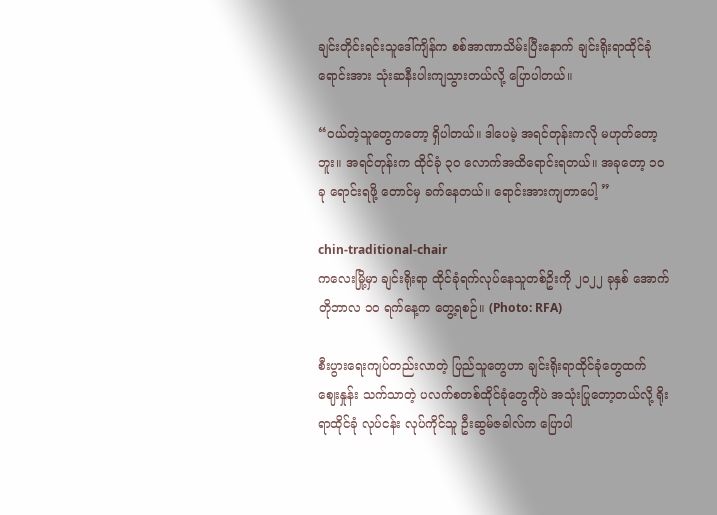ချင်းတိုင်းရင်းသူဒေါ်ကျိန်က စစ်အာဏာသိမ်းပြီးနောက် ချင်းရိုးရာထိုင်ခုံ ရောင်းအား သုံးဆနီးပါးကျသွားတယ်လို့ ပြောပါတယ်။

“ဝယ်တဲ့သူတွေကတော့ ရှိပါတယ်။ ဒါပေမဲ့ အရင်တုန်းကလို မဟုတ်တော့ဘူး။ အရင်တုန်းက ထိုင်ခုံ ၃၀ လောက်အထိရောင်းရတယ်။ အခုတော့ ၁၀ ခု ရောင်းရဖို့ တောင်မှ ခက်နေတယ်။ ရောင်းအားကျတာပေါ့ ”

chin-traditional-chair
ကလေးမြို့မှာ ချင်းရိုးရာ ထိုင်ခုံရက်လုပ်နေသူတစ်ဥိးကို ၂၀၂၂ ခုနှစ် အောက်တိုဘာလ ၁၀ ရက်နေ့က တွေ့ရစဉ်။ (Photo: RFA)

စီးပွားရေးကျပ်တည်းလာတဲ့ ပြည်သူတွေဟာ ချင်းရိုးရာထိုင်ခုံတွေထက် ဈေးနှုန်း သက်သာတဲ့ ပလက်စတစ်ထိုင်ခုံတွေကိုပဲ အသုံးပြုတော့တယ်လို့ ရိုးရာထိုင်ခုံ လုပ်ငန်း လုပ်ကိုင်သူ ဦးဆွမ်ဇခါလ်က ပြောပါ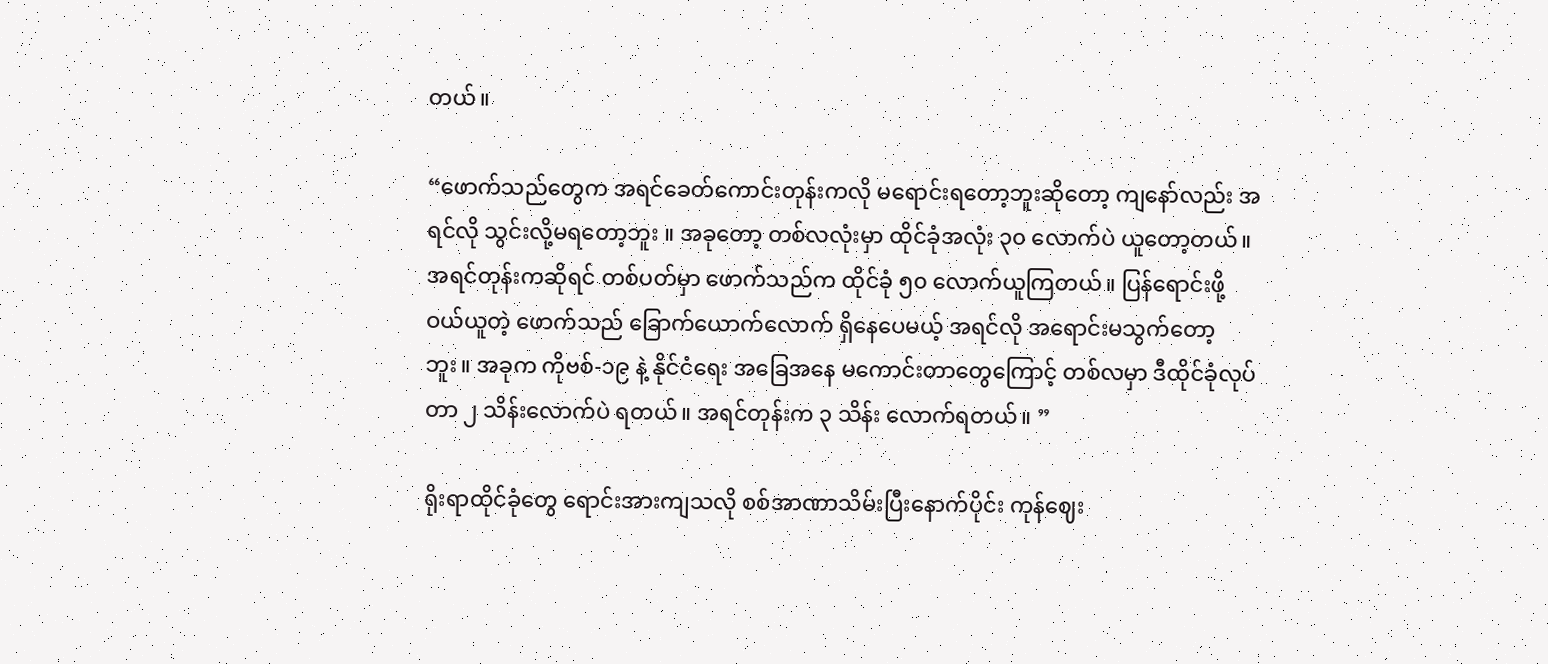တယ်။

“ဖောက်သည်တွေက အရင်ခေတ်ကောင်းတုန်းကလို မရောင်းရတော့ဘူးဆိုတော့ ကျနော်လည်း အရင်လို သွင်းလို့မရတော့ဘူး ။ အခုတော့ တစ်လလုံးမှာ ထိုင်ခုံအလုံး ၃၀ လောက်ပဲ ယူတော့တယ်။ အရင်တုန်းကဆိုရင် တစ်ပတ်မှာ ဖောက်သည်က ထိုင်ခုံ ၅၀ လောက်ယူကြတယ်။ ပြန်ရောင်းဖို့ ဝယ်ယူတဲ့ ဖောက်သည် ခြောက်ယောက်လောက် ရှိနေပေမယ့် အရင်လို အရောင်းမသွက်တော့ဘူး။ အခုက ကိုဗစ်-၁၉ နဲ့ နိုင်ငံရေး အခြေအနေ မကောင်းတာတွေကြောင့် တစ်လမှာ ဒီထိုင်ခုံလုပ်တာ ၂ သိန်းလောက်ပဲ ရတယ်။ အရင်တုန်းက ၃ သိန်း လောက်ရတယ်။ ”

ရိုးရာထိုင်ခုံတွေ ရောင်းအားကျသလို စစ်အာဏာသိမ်းပြီးနောက်ပိုင်း ကုန်ဈေး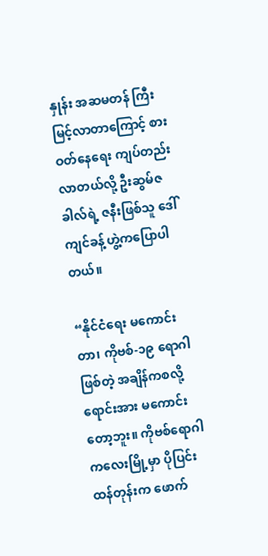နှုန်း အဆမတန် ကြီးမြင့်လာတာကြောင့် စားဝတ်နေရေး ကျပ်တည်းလာတယ်လို့ ဦးဆွမ်ဇခါလ်ရဲ့ ဇနီးဖြစ်သူ ဒေါ်ကျင်ခန့်ဟွဲ့ကပြောပါတယ်။

“နိုင်ငံရေး မကောင်းတာ၊ ကိုဗစ်-၁၉ ရောဂါဖြစ်တဲ့ အချိန်ကစလို့ ရောင်းအား မကောင်းတော့ဘူး။ ကိုဗစ်ရောဂါ ကလေးမြို့မှာ ပိုပြင်းထန်တုန်းက ဖောက်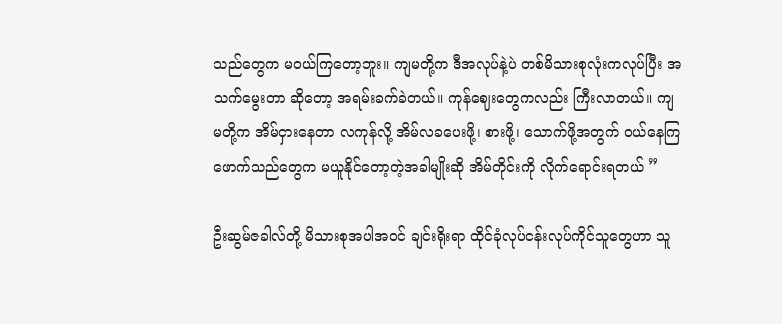သည်တွေက မဝယ်ကြတော့ဘူး။ ကျမတို့က ဒီအလုပ်နဲ့ပဲ တစ်မိသားစုလုံးကလုပ်ပြီး အသက်မွေးတာ ဆိုတော့ အရမ်းခက်ခဲတယ်။ ကုန်ဈေးတွေကလည်း ကြီးလာတယ်။ ကျမတို့က အိမ်ငှားနေတာ လကုန်လို့ အိမ်လခပေးဖို့၊ စားဖို့၊ သောက်ဖို့အတွက် ဝယ်နေကြ ဖောက်သည်တွေက မယူနိုင်တော့တဲ့အခါမျိုးဆို အိမ်တိုင်းကို လိုက်ရောင်းရတယ် ”

ဦးဆွမ်ဇခါလ်တို့ မိသားစုအပါအဝင် ချင်းရိုးရာ ထိုင်ခုံလုပ်ငန်းလုပ်ကိုင်သူတွေဟာ သူ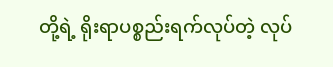တို့ရဲ့ ရိုးရာပစ္စည်းရက်လုပ်တဲ့ လုပ်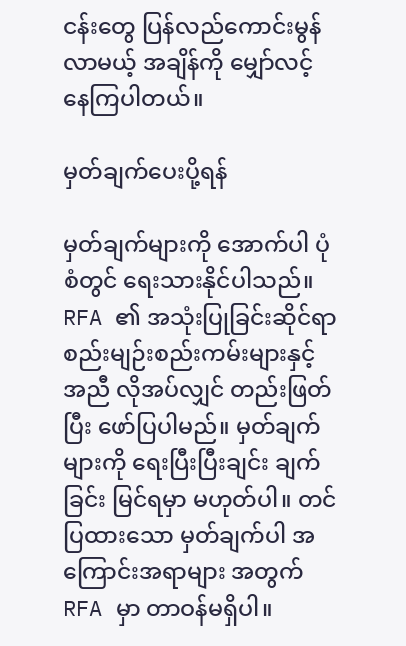ငန်းတွေ ပြန်လည်ကောင်းမွန်လာမယ့် အချိန်ကို မျှော်လင့် နေကြပါတယ်။

မှတ်ချက်ပေးပို့ရန်

မှတ်ချက်များကို အောက်ပါ ပုံစံတွင် ရေးသားနိုင်ပါသည်။ RFA ၏ အသုံးပြုခြင်းဆိုင်ရာ စည်းမျဉ်းစည်းကမ်းများနှင့် အညီ လိုအပ်လျှင် တည်းဖြတ်ပြီး ဖော်ပြပါမည်။ မှတ်ချက်များကို ရေးပြီးပြီးချင်း ချက်ခြင်း မြင်ရမှာ မဟုတ်ပါ။ တင်ပြထားသော မှတ်ချက်ပါ အကြောင်းအရာများ အတွက် RFA မှာ တာဝန်မရှိပါ။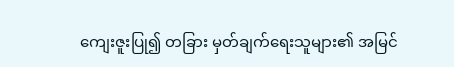ကျေးဇူးပြု၍ တခြား မှတ်ချက်ရေးသူများ၏ အမြင်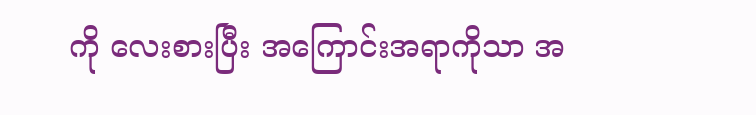ကို လေးစားပြီး အကြောင်းအရာကိုသာ အ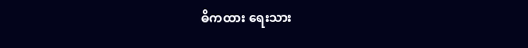ဓိကထား ရေးသား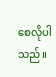စေလိုပါသည်။